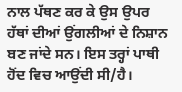ਨਾਲ ਪੱਥਣ ਕਰ ਕੇ ਉਸ ਉਪਰ ਹੱਥਾਂ ਦੀਆਂ ਉਂਗਲੀਆਂ ਦੇ ਨਿਸ਼ਾਨ ਬਣ ਜਾਂਦੇ ਸਨ। ਇਸ ਤਰ੍ਹਾਂ ਪਾਥੀ ਹੋਂਦ ਵਿਚ ਆਉਂਦੀ ਸੀ/ਹੈ।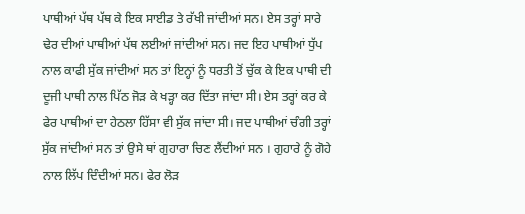ਪਾਥੀਆਂ ਪੱਥ ਪੱਥ ਕੇ ਇਕ ਸਾਈਡ ਤੇ ਰੱਖੀ ਜਾਂਦੀਆਂ ਸਨ। ਏਸ ਤਰ੍ਹਾਂ ਸਾਰੇ ਢੇਰ ਦੀਆਂ ਪਾਥੀਆਂ ਪੱਥ ਲਈਆਂ ਜਾਂਦੀਆਂ ਸਨ। ਜਦ ਇਹ ਪਾਥੀਆਂ ਧੁੱਪ ਨਾਲ ਕਾਫੀ ਸੁੱਕ ਜਾਂਦੀਆਂ ਸਨ ਤਾਂ ਇਨ੍ਹਾਂ ਨੂੰ ਧਰਤੀ ਤੋਂ ਚੁੱਕ ਕੇ ਇਕ ਪਾਥੀ ਦੀ ਦੂਜੀ ਪਾਥੀ ਨਾਲ ਪਿੱਠ ਜੋੜ ਕੇ ਖੜ੍ਹਾ ਕਰ ਦਿੱਤਾ ਜਾਂਦਾ ਸੀ। ਏਸ ਤਰ੍ਹਾਂ ਕਰ ਕੇ ਫੇਰ ਪਾਥੀਆਂ ਦਾ ਹੇਠਲਾ ਹਿੱਸਾ ਵੀ ਸੁੱਕ ਜਾਂਦਾ ਸੀ। ਜਦ ਪਾਥੀਆਂ ਚੰਗੀ ਤਰ੍ਹਾਂ ਸੁੱਕ ਜਾਂਦੀਆਂ ਸਨ ਤਾਂ ਉਸੇ ਥਾਂ ਗੁਹਾਰਾ ਚਿਣ ਲੈਂਦੀਆਂ ਸਨ । ਗੁਹਾਰੇ ਨੂੰ ਗੋਹੇ ਨਾਲ ਲਿੱਪ ਦਿੰਦੀਆਂ ਸਨ। ਫੇਰ ਲੋੜ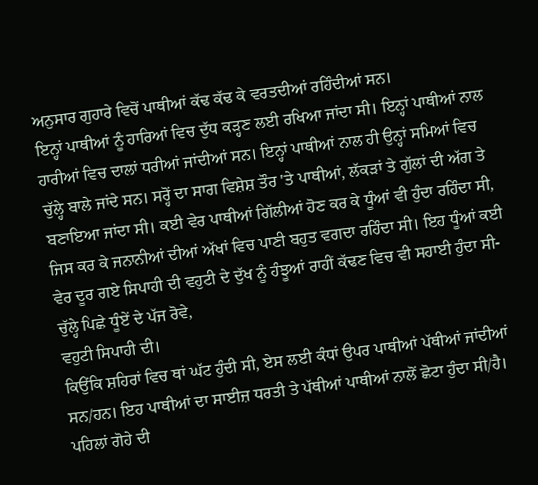ਅਨੁਸਾਰ ਗੁਹਾਰੇ ਵਿਚੋਂ ਪਾਥੀਆਂ ਕੱਢ ਕੱਢ ਕੇ ਵਰਤਦੀਆਂ ਰਹਿੰਦੀਆਂ ਸਨ।
ਇਨ੍ਹਾਂ ਪਾਥੀਆਂ ਨੂੰ ਹਾਰਿਆਂ ਵਿਚ ਦੁੱਧ ਕੜ੍ਹਣ ਲਈ ਰਖਿਆ ਜਾਂਦਾ ਸੀ। ਇਨ੍ਹਾਂ ਪਾਥੀਆਂ ਨਾਲ ਹਾਰੀਆਂ ਵਿਚ ਦਾਲਾਂ ਧਰੀਆਂ ਜਾਂਦੀਆਂ ਸਨ। ਇਨ੍ਹਾਂ ਪਾਥੀਆਂ ਨਾਲ ਹੀ ਉਨ੍ਹਾਂ ਸਮਿਆਂ ਵਿਚ ਚੁੱਲ੍ਹੇ ਬਾਲੇ ਜਾਂਦੇ ਸਨ। ਸਰ੍ਹੋਂ ਦਾ ਸਾਗ ਵਿਸ਼ੇਸ਼ ਤੌਰ 'ਤੇ ਪਾਥੀਆਂ, ਲੱਕੜਾਂ ਤੇ ਗੁੱਲਾਂ ਦੀ ਅੱਗ ਤੇ ਬਣਾਇਆ ਜਾਂਦਾ ਸੀ। ਕਈ ਵੇਰ ਪਾਥੀਆਂ ਗਿੱਲੀਆਂ ਹੋਣ ਕਰ ਕੇ ਧੂੰਆਂ ਵੀ ਹੁੰਦਾ ਰਹਿੰਦਾ ਸੀ, ਜਿਸ ਕਰ ਕੇ ਜਨਾਨੀਆਂ ਦੀਆਂ ਅੱਖਾਂ ਵਿਚ ਪਾਣੀ ਬਹੁਤ ਵਗਦਾ ਰਹਿੰਦਾ ਸੀ। ਇਹ ਧੂੰਆਂ ਕਈ ਵੇਰ ਦੂਰ ਗਏ ਸਿਪਾਹੀ ਦੀ ਵਹੁਟੀ ਦੇ ਦੁੱਖ ਨੂੰ ਹੰਝੂਆਂ ਰਾਹੀਂ ਕੱਢਣ ਵਿਚ ਵੀ ਸਹਾਈ ਹੁੰਦਾ ਸੀ-
ਚੁੱਲ੍ਹੇ ਪਿਛੇ ਧੂੰਏਂ ਦੇ ਪੱਜ ਰੋਵੇ,
ਵਹੁਟੀ ਸਿਪਾਹੀ ਦੀ।
ਕਿਉਂਕਿ ਸ਼ਹਿਰਾਂ ਵਿਚ ਥਾਂ ਘੱਟ ਹੁੰਦੀ ਸੀ, ਏਸ ਲਈ ਕੰਧਾਂ ਉਪਰ ਪਾਥੀਆਂ ਪੱਥੀਆਂ ਜਾਂਦੀਆਂ ਸਨ/ਹਨ। ਇਹ ਪਾਥੀਆਂ ਦਾ ਸਾਈਜ਼ ਧਰਤੀ ਤੇ ਪੱਥੀਆਂ ਪਾਥੀਆਂ ਨਾਲੋਂ ਛੋਟਾ ਹੁੰਦਾ ਸੀ/ਹੈ।
ਪਹਿਲਾਂ ਗੋਹੇ ਦੀ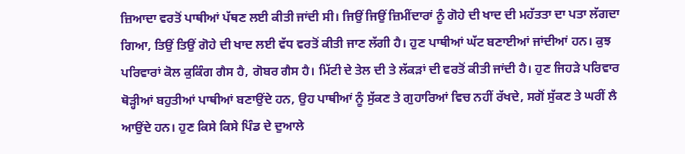ਜ਼ਿਆਦਾ ਵਰਤੋਂ ਪਾਥੀਆਂ ਪੱਥਣ ਲਈ ਕੀਤੀ ਜਾਂਦੀ ਸੀ। ਜਿਉਂ ਜਿਉਂ ਜ਼ਿਮੀਂਦਾਰਾਂ ਨੂੰ ਗੋਹੇ ਦੀ ਖਾਦ ਦੀ ਮਹੱਤਤਾ ਦਾ ਪਤਾ ਲੱਗਦਾ ਗਿਆ, ਤਿਉਂ ਤਿਉਂ ਗੋਹੇ ਦੀ ਖਾਦ ਲਈ ਵੱਧ ਵਰਤੋਂ ਕੀਤੀ ਜਾਣ ਲੱਗੀ ਹੈ। ਹੁਣ ਪਾਥੀਆਂ ਘੱਟ ਬਣਾਈਆਂ ਜਾਂਦੀਆਂ ਹਨ। ਕੁਝ ਪਰਿਵਾਰਾਂ ਕੋਲ ਕੁਕਿੰਗ ਗੈਸ ਹੈ, ਗੋਬਰ ਗੈਸ ਹੈ। ਮਿੱਟੀ ਦੇ ਤੇਲ ਦੀ ਤੇ ਲੱਕੜਾਂ ਦੀ ਵਰਤੋਂ ਕੀਤੀ ਜਾਂਦੀ ਹੈ। ਹੁਣ ਜਿਹੜੇ ਪਰਿਵਾਰ ਥੋੜ੍ਹੀਆਂ ਬਹੁਤੀਆਂ ਪਾਥੀਆਂ ਬਣਾਉਂਦੇ ਹਨ, ਉਹ ਪਾਥੀਆਂ ਨੂੰ ਸੁੱਕਣ ਤੇ ਗੁਹਾਰਿਆਂ ਵਿਚ ਨਹੀਂ ਰੱਖਦੇ, ਸਗੋਂ ਸੁੱਕਣ ਤੇ ਘਰੀਂ ਲੈ ਆਉਂਦੇ ਹਨ। ਹੁਣ ਕਿਸੇ ਕਿਸੇ ਪਿੰਡ ਦੇ ਦੁਆਲੇ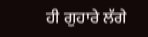ਹੀ ਗੁਹਾਰੇ ਲੱਗੇ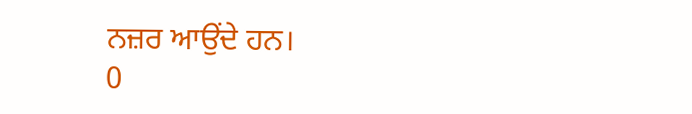ਨਜ਼ਰ ਆਉਂਦੇ ਹਨ।
0